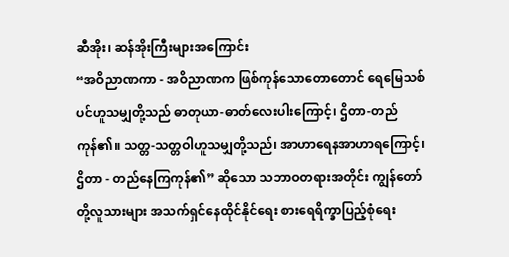ဆီအိုး၊ ဆန်အိုးကြီးများအကြောင်း
“အဝိညာဏကာ - အဝိညာဏက ဖြစ်ကုန်သောတောတောင် ရေမြေသစ်ပင်ဟူသမျှတို့သည် ဓာတုယာ-ဓာတ်လေးပါးကြောင့်၊ ဌိတာ-တည်ကုန်၏။ သတ္တ-သတ္တဝါဟူသမျှတို့သည်၊ အာဟာရေနအာဟာရကြောင့်၊ ဌိတာ - တည်နေကြကုန်၏” ဆိုသော သဘာဝတရားအတိုင်း ကျွန်တော်တို့လူသားများ အသက်ရှင်နေထိုင်နိုင်ရေး စားရေရိက္ခာပြည့်စုံရေး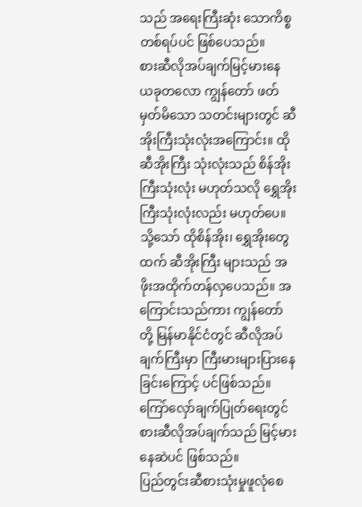သည် အရေးကြီးဆုံး သောကိစ္စတစ်ရပ်ပင် ဖြစ်ပေသည်။
စားဆီလိုအပ်ချက်မြင့်မားနေ ယခုတလော ကျွန်တော် ဖတ်မှတ်မိသော သတင်းများတွင် ဆီအိုးကြီးသုံးလုံးအကြောင်း။ ထိုဆီအိုးကြီး သုံးလုံးသည် စိန်အိုးကြီးသုံးလုံး မဟုတ်သလို ရွှေအိုးကြီးသုံးလုံးလည်း မဟုတ်ပေ။ သို့သော် ထိုစိန်အိုး၊ ရွှေအိုးတွေထက် ဆီအိုးကြီး များသည် အဖိုးအထိုက်တန်လှပေသည်။ အကြောင်းသည်ကား ကျွန်တော်တို့ မြန်မာနိုင်ငံတွင် ဆီလိုအပ်ချက်ကြီးမှာ ကြီးမားများပြားနေခြင်းကြောင့် ပင်ဖြစ်သည်။ ကြော်လှော်ချက်ပြုတ်ရေးတွင် စားဆီလိုအပ်ချက်သည် မြင့်မားနေဆဲပင် ဖြစ်သည်။
ပြည်တွင်းဆီစားသုံးမှုဖူလုံစေ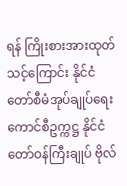ရန် ကြိုးစားအားထုတ်သင့်ကြောင်း နိုင်ငံတော်စီမံအုပ်ချုပ်ရေးကောင်စီဥက္ကဋ္ဌ နိုင်ငံတော်ဝန်ကြီးချုပ် ဗိုလ်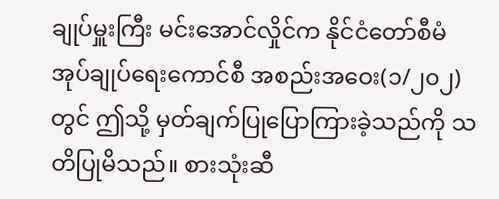ချုပ်မှူးကြီး မင်းအောင်လှိုင်က နိုင်ငံတော်စီမံအုပ်ချုပ်ရေးကောင်စီ အစည်းအဝေး(၁/၂၀၂)တွင် ဤသို့ မှတ်ချက်ပြုပြောကြားခဲ့သည်ကို သတိပြုမိသည်။ စားသုံးဆီ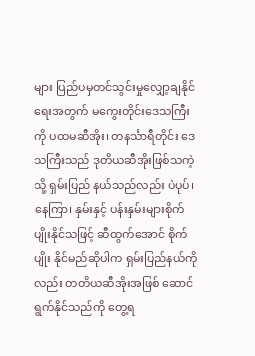များ ပြည်ပမှတင်သွင်းမှုလျှော့ချနိုင်ရေးအတွက် မကွေးတိုင်းဒေသကြီးကို ပထမဆီအိုး၊ တနင်္သာရီတိုင်း ဒေသကြီးသည် ဒုတိယဆီအိုးဖြစ်သကဲ့သို့ ရှမ်းပြည် နယ်သည်လည်း ပဲပုပ်၊ နေကြာ၊ နှမ်းနှင့် ပန်းနှမ်းများစိုက်ပျိုးနိုင်သဖြင့် ဆီထွက်အောင် စိုက်ပျိုး နိုင်မည်ဆိုပါက ရှမ်းပြည်နယ်ကိုလည်း တတိယဆီအိုးအဖြစ် ဆောင်ရွက်နိုင်သည်ကို တွေ့ရ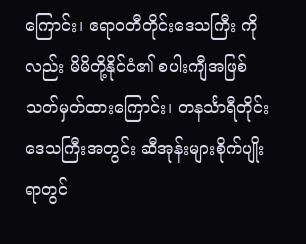ကြောင်း၊ ဧရာဝတီတိုင်းဒေသကြီး ကိုလည်း မိမိတို့နိုင်ငံ၏ စပါးကျီအဖြစ် သတ်မှတ်ထားကြောင်း၊ တနင်္သာရီတိုင်းဒေသကြီးအတွင်း ဆီအုန်းများစိုက်ပျိုးရာတွင်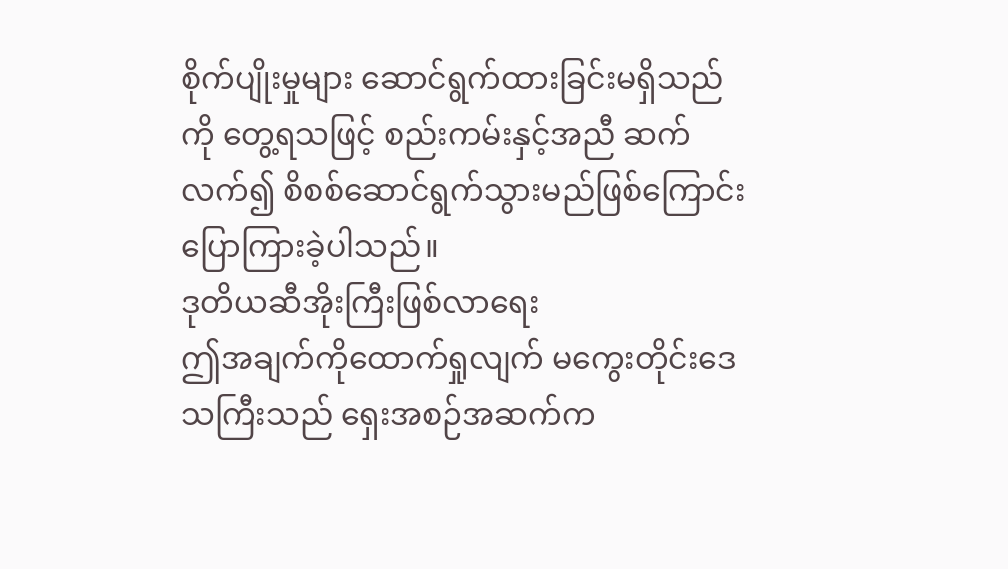စိုက်ပျိုးမှုများ ဆောင်ရွက်ထားခြင်းမရှိသည်ကို တွေ့ရသဖြင့် စည်းကမ်းနှင့်အညီ ဆက်လက်၍ စိစစ်ဆောင်ရွက်သွားမည်ဖြစ်ကြောင်း ပြောကြားခဲ့ပါသည်။
ဒုတိယဆီအိုးကြီးဖြစ်လာရေး
ဤအချက်ကိုထောက်ရှုလျက် မကွေးတိုင်းဒေသကြီးသည် ရှေးအစဉ်အဆက်က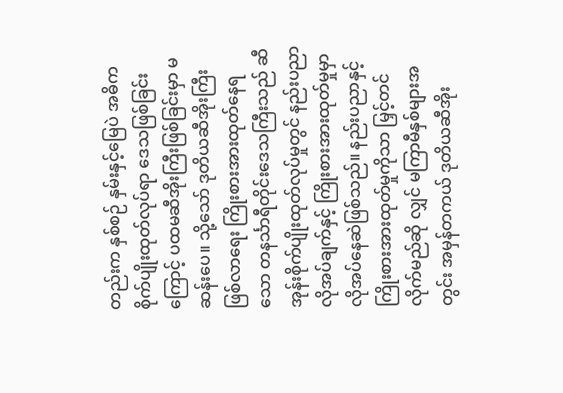တည်းက နှစ်စဉ် နှမ်းနှင့်မြေပဲ အဓိကစိုက်ပျိုးထုတ်လုပ်ရာ ဒေသဖြစ်ခြင်းကြောင့် ပထမဆီအိုးကြီးဖြစ်ခြင်းမှာ မဆန်းပေ။ သို့သော် ဒုတိယဆီအိုးကြီးဖြစ်လာရေး ကြိုးစားအားထုတ်နေရသော တနင်္သာရီတိုင်းဒေသကြီးသည် ဆီအုန်းစိုက်ပျိုးထုတ်လုပ်မှုတွင် နည်းပညာလိုအပ်ချက်နှင့် ကြိုးစားအားထုတ်မှုမှာ လိုအပ်နေဆဲဖြစ်သည်။ နည်းပညာနှင့် ကြိုးစားအားထုတ်မှုကိုသာ မြှင့်တင်လိုက်မည်ဆို လျှင် မကြာမီနှစ်များအတွင်း အမှန်တကယ် ဒုတိယဆီအိုး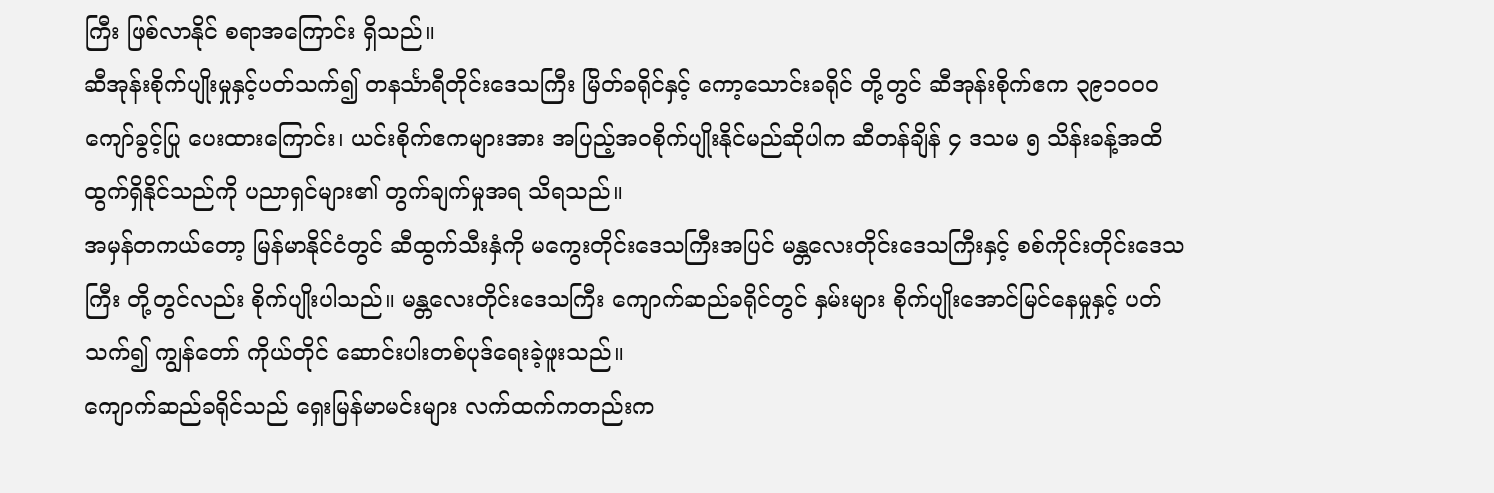ကြီး ဖြစ်လာနိုင် စရာအကြောင်း ရှိသည်။
ဆီအုန်းစိုက်ပျိုးမှုနှင့်ပတ်သက်၍ တနင်္သာရီတိုင်းဒေသကြီး မြိတ်ခရိုင်နှင့် ကော့သောင်းခရိုင် တို့တွင် ဆီအုန်းစိုက်ဧက ၃၉၁၀၀၀ ကျော်ခွင့်ပြု ပေးထားကြောင်း၊ ယင်းစိုက်ဧကများအား အပြည့်အဝစိုက်ပျိုးနိုင်မည်ဆိုပါက ဆီတန်ချိန် ၄ ဒသမ ၅ သိန်းခန့်အထိ ထွက်ရှိနိုင်သည်ကို ပညာရှင်များ၏ တွက်ချက်မှုအရ သိရသည်။
အမှန်တကယ်တော့ မြန်မာနိုင်ငံတွင် ဆီထွက်သီးနှံကို မကွေးတိုင်းဒေသကြီးအပြင် မန္တလေးတိုင်းဒေသကြီးနှင့် စစ်ကိုင်းတိုင်းဒေသကြီး တို့တွင်လည်း စိုက်ပျိုးပါသည်။ မန္တလေးတိုင်းဒေသကြီး ကျောက်ဆည်ခရိုင်တွင် နှမ်းများ စိုက်ပျိုးအောင်မြင်နေမှုနှင့် ပတ်သက်၍ ကျွန်တော် ကိုယ်တိုင် ဆောင်းပါးတစ်ပုဒ်ရေးခဲ့ဖူးသည်။
ကျောက်ဆည်ခရိုင်သည် ရှေးမြန်မာမင်းများ လက်ထက်ကတည်းက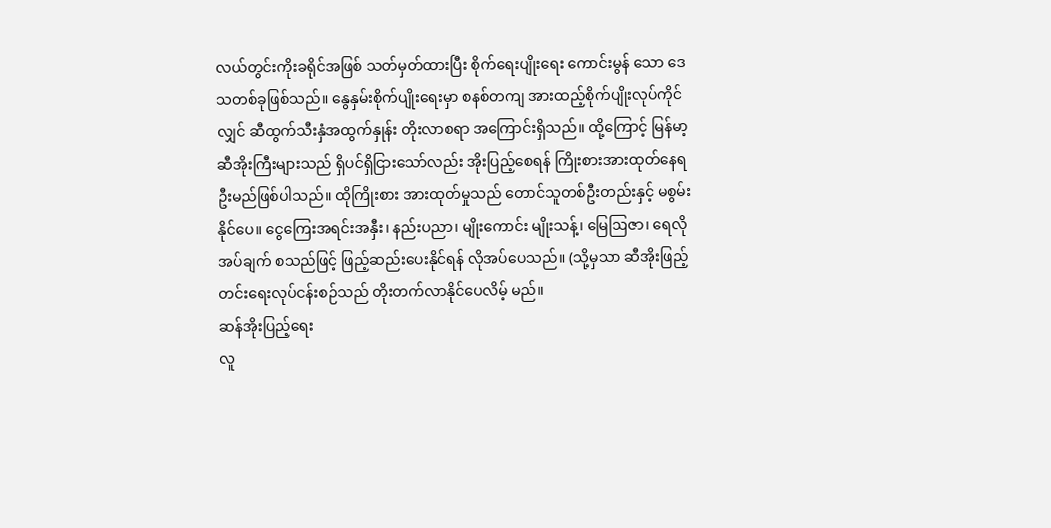လယ်တွင်းကိုးခရိုင်အဖြစ် သတ်မှတ်ထားပြီး စိုက်ရေးပျိုးရေး ကောင်းမွန် သော ဒေသတစ်ခုဖြစ်သည်။ နွေနှမ်းစိုက်ပျိုးရေးမှာ စနစ်တကျ အားထည့်စိုက်ပျိုးလုပ်ကိုင်လျှင် ဆီထွက်သီးနှံအထွက်နှုန်း တိုးလာစရာ အကြောင်းရှိသည်။ ထို့ကြောင့် မြန်မာ့ဆီအိုးကြီးများသည် ရှိပင်ရှိငြားသော်လည်း အိုးပြည့်စေရန် ကြိုးစားအားထုတ်နေရဦးမည်ဖြစ်ပါသည်။ ထိုကြိုးစား အားထုတ်မှုသည် တောင်သူတစ်ဦးတည်းနှင့် မစွမ်းနိုင်ပေ။ ငွေကြေးအရင်းအနှီး၊ နည်းပညာ၊ မျိုးကောင်း မျိုးသန့်၊ မြေဩဇာ၊ ရေလိုအပ်ချက် စသည်ဖြင့် ဖြည့်ဆည်းပေးနိုင်ရန် လိုအပ်ပေသည်။ (သို့မှသာ ဆီအိုးဖြည့်တင်းရေးလုပ်ငန်းစဉ်သည် တိုးတက်လာနိုင်ပေလိမ့် မည်။
ဆန်အိုးပြည့်ရေး
လူ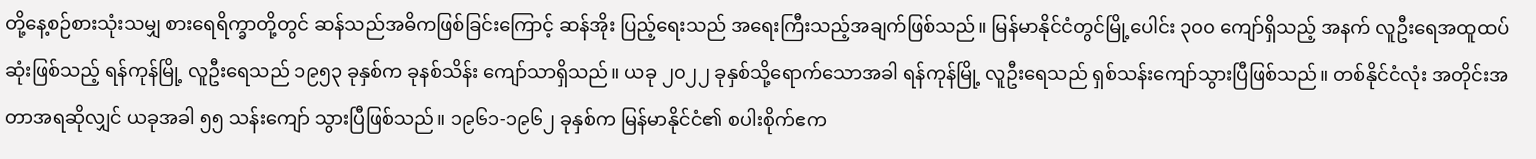တို့နေ့စဉ်စားသုံးသမျှ စားရေရိက္ခာတို့တွင် ဆန်သည်အဓိကဖြစ်ခြင်းကြောင့် ဆန်အိုး ပြည့်ရေးသည် အရေးကြီးသည့်အချက်ဖြစ်သည်။ မြန်မာနိုင်ငံတွင်မြို့ပေါင်း ၃၀၀ ကျော်ရှိသည့် အနက် လူဦးရေအထူထပ်ဆုံးဖြစ်သည့် ရန်ကုန်မြို့ လူဦးရေသည် ၁၉၅၃ ခုနှစ်က ခုနစ်သိန်း ကျော်သာရှိသည်။ ယခု ၂၀၂၂ ခုနှစ်သို့ရောက်သောအခါ ရန်ကုန်မြို့ လူဦးရေသည် ရှစ်သန်းကျော်သွားပြီဖြစ်သည်။ တစ်နိုင်ငံလုံး အတိုင်းအတာအရဆိုလျှင် ယခုအခါ ၅၅ သန်းကျော် သွားပြီဖြစ်သည်။ ၁၉၆၁-၁၉၆၂ ခုနှစ်က မြန်မာနိုင်ငံ၏ စပါးစိုက်ဧက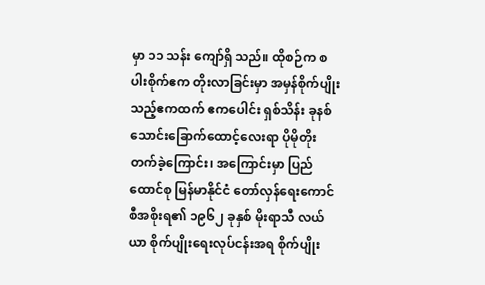မှာ ၁၁ သန်း ကျော်ရှိ သည်။ ထိုစဉ်က စပါးစိုက်ဧက တိုးလာခြင်းမှာ အမှန်စိုက်ပျိုးသည့်ဧကထက် ဧကပေါင်း ရှစ်သိန်း ခုနစ်သောင်းခြောက်ထောင့်လေးရာ ပိုမိုတိုးတက်ခဲ့ကြောင်း၊ အကြောင်းမှာ ပြည်ထောင်စု မြန်မာနိုင်ငံ တော်လှန်ရေးကောင်စီအစိုးရ၏ ၁၉၆၂ ခုနှစ် မိုးရာသီ လယ်ယာ စိုက်ပျိုးရေးလုပ်ငန်းအရ စိုက်ပျိုး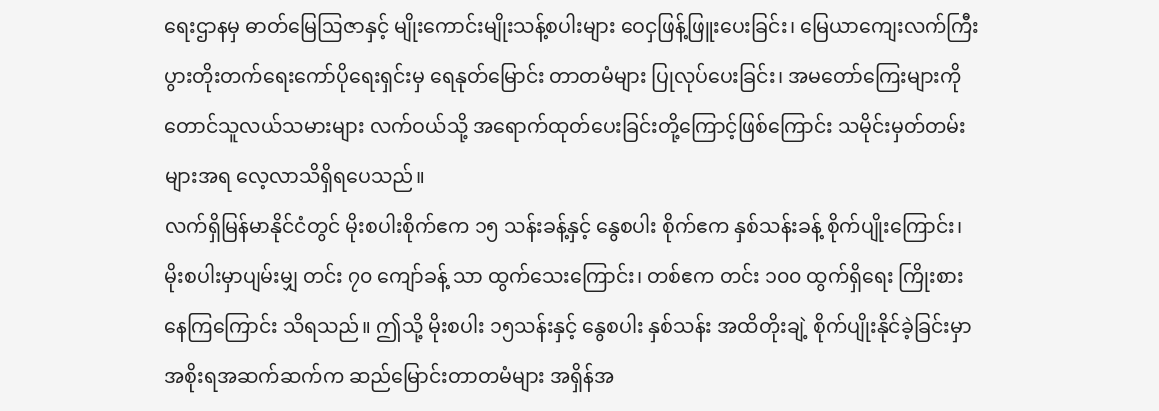ရေးဌာနမှ ဓာတ်မြေဩဇာနှင့် မျိုးကောင်းမျိုးသန့်စပါးများ ဝေငှဖြန့်ဖြူးပေးခြင်း၊ မြေယာကျေးလက်ကြီး ပွားတိုးတက်ရေးကော်ပိုရေးရှင်းမှ ရေနုတ်မြောင်း တာတမံများ ပြုလုပ်ပေးခြင်း၊ အမတော်ကြေးများကို တောင်သူလယ်သမားများ လက်ဝယ်သို့ အရောက်ထုတ်ပေးခြင်းတို့ကြောင့်ဖြစ်ကြောင်း သမိုင်းမှတ်တမ်းများအရ လေ့လာသိရှိရပေသည်။
လက်ရှိမြန်မာနိုင်ငံတွင် မိုးစပါးစိုက်ဧက ၁၅ သန်းခန့်နှင့် နွေစပါး စိုက်ဧက နှစ်သန်းခန့် စိုက်ပျိုးကြောင်း၊ မိုးစပါးမှာပျမ်းမျှ တင်း ၇၀ ကျော်ခန့် သာ ထွက်သေးကြောင်း၊ တစ်ဧက တင်း ၁၀၀ ထွက်ရှိရေး ကြိုးစားနေကြကြောင်း သိရသည်။ ဤသို့ မိုးစပါး ၁၅သန်းနှင့် နွေစပါး နှစ်သန်း အထိတိုးချဲ့ စိုက်ပျိုးနိုင်ခဲ့ခြင်းမှာ အစိုးရအဆက်ဆက်က ဆည်မြောင်းတာတမံများ အရှိန်အ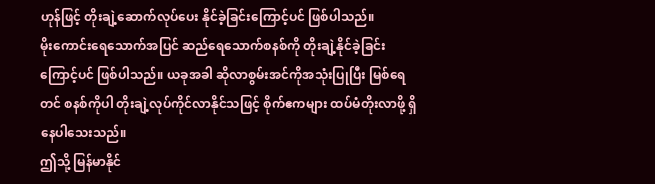ဟုန်ဖြင့် တိုးချဲ့ဆောက်လုပ်ပေး နိုင်ခဲ့ခြင်းကြောင့်ပင် ဖြစ်ပါသည်။
မိုးကောင်းရေသောက်အပြင် ဆည်ရေသောက်စနစ်ကို တိုးချဲ့နိုင်ခဲ့ခြင်းကြောင့်ပင် ဖြစ်ပါသည်။ ယခုအခါ ဆိုလာစွမ်းအင်ကိုအသုံးပြုပြီး မြစ်ရေတင် စနစ်ကိုပါ တိုးချဲ့လုပ်ကိုင်လာနိုင်သဖြင့် စိုက်ဧကများ ထပ်မံတိုးလာဖို့ ရှိနေပါသေးသည်။
ဤသို့ မြန်မာနိုင်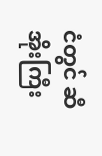ငံတွင် ဆီအိုးကြီး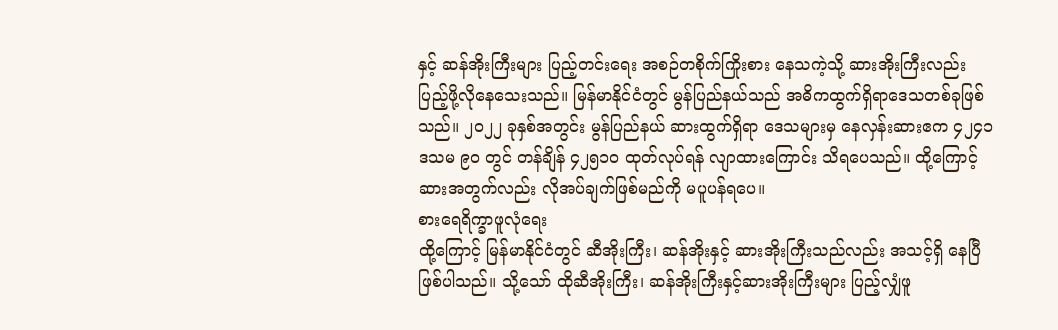နှင့် ဆန်အိုးကြီးများ ပြည့်တင်းရေး အစဉ်တစိုက်ကြိုးစား နေသကဲ့သို့ ဆားအိုးကြီးလည်း ပြည့်ဖို့လိုနေသေးသည်။ မြန်မာနိုင်ငံတွင် မွန်ပြည်နယ်သည် အဓိကထွက်ရှိရာဒေသတစ်ခုဖြစ်သည်။ ၂၀၂၂ ခုနှစ်အတွင်း မွန်ပြည်နယ် ဆားထွက်ရှိရာ ဒေသများမှ နေလှန်းဆားဧက ၄၂၄၁ ဒသမ ၉၀ တွင် တန်ချိန် ၄၂၅၁၀ ထုတ်လုပ်ရန် လျာထားကြောင်း သိရပေသည်။ ထို့ကြောင့် ဆားအတွက်လည်း လိုအပ်ချက်ဖြစ်မည်ကို မပူပန်ရပေ။
စားရေရိက္ခာဖူလုံရေး
ထို့ကြောင့် မြန်မာနိုင်ငံတွင် ဆီအိုးကြီး၊ ဆန်အိုးနှင့် ဆားအိုးကြီးသည်လည်း အသင့်ရှိ နေပြီဖြစ်ပါသည်။ သို့သော် ထိုဆီအိုးကြီး၊ ဆန်အိုးကြီးနှင့်ဆားအိုးကြီးများ ပြည့်လျှံဖူ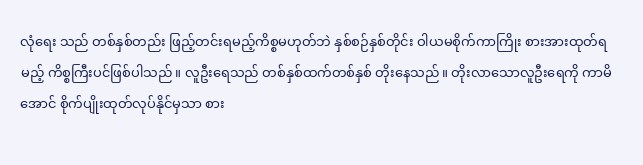လုံရေး သည် တစ်နှစ်တည်း ဖြည့်တင်းရမည့်ကိစ္စမဟုတ်ဘဲ နှစ်စဉ်နှစ်တိုင်း ဝါယမစိုက်ကာကြိုး စားအားထုတ်ရမည့် ကိစ္စကြီးပင်ဖြစ်ပါသည်။ လူဦးရေသည် တစ်နှစ်ထက်တစ်နှစ် တိုးနေသည်။ တိုးလာသောလူဦးရေကို ကာမိအောင် စိုက်ပျိုးထုတ်လုပ်နိုင်မှသာ စား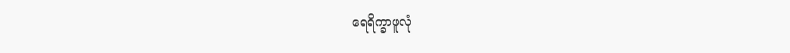ရေရိက္ခာဖူလုံ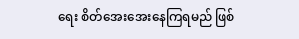ရေး စိတ်အေးအေးနေကြရမည် ဖြစ်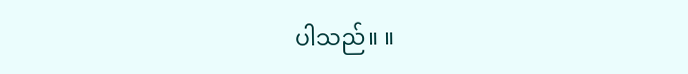ပါသည်။ ။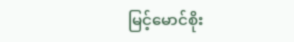မြင့်မောင်စိုး